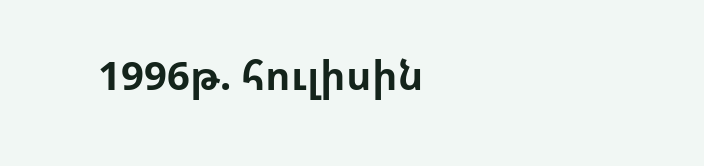1996թ. հուլիսին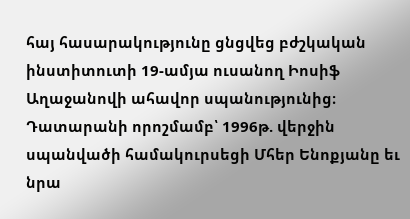հայ հասարակությունը ցնցվեց բժշկական ինստիտուտի 19-ամյա ուսանող Իոսիֆ Աղաջանովի ահավոր սպանությունից։ Դատարանի որոշմամբ՝ 1996թ. վերջին սպանվածի համակուրսեցի Մհեր Ենոքյանը եւ նրա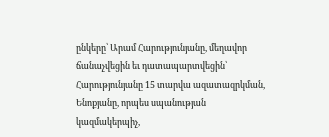ընկերը՝ Արամ Հարությունյանը, մեղավոր ճանաչվեցին եւ դատապարտվեցին՝ Հարությունյանը 15 տարվա ազատազրկման, Ենոքյանը, որպես սպանության կազմակերպիչ,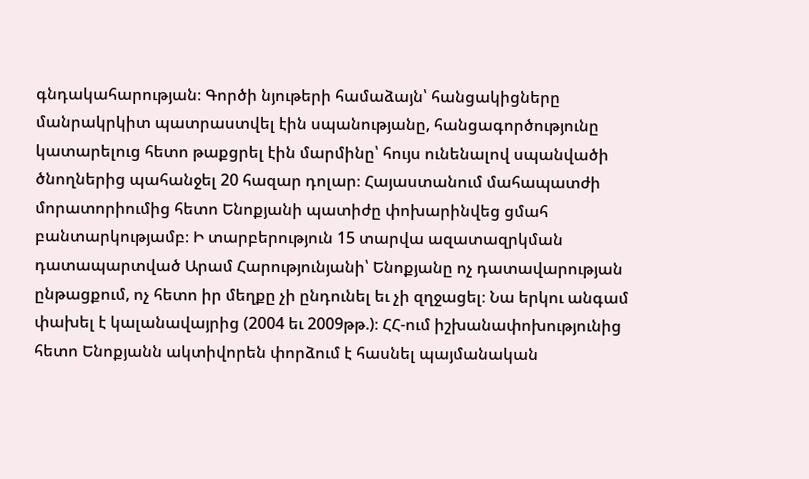գնդակահարության։ Գործի նյութերի համաձայն՝ հանցակիցները մանրակրկիտ պատրաստվել էին սպանությանը, հանցագործությունը կատարելուց հետո թաքցրել էին մարմինը՝ հույս ունենալով սպանվածի ծնողներից պահանջել 20 հազար դոլար։ Հայաստանում մահապատժի մորատորիումից հետո Ենոքյանի պատիժը փոխարինվեց ցմահ բանտարկությամբ։ Ի տարբերություն 15 տարվա ազատազրկման դատապարտված Արամ Հարությունյանի՝ Ենոքյանը ոչ դատավարության ընթացքում, ոչ հետո իր մեղքը չի ընդունել եւ չի զղջացել։ Նա երկու անգամ փախել է կալանավայրից (2004 եւ 2009թթ.)։ ՀՀ-ում իշխանափոխությունից հետո Ենոքյանն ակտիվորեն փորձում է հասնել պայմանական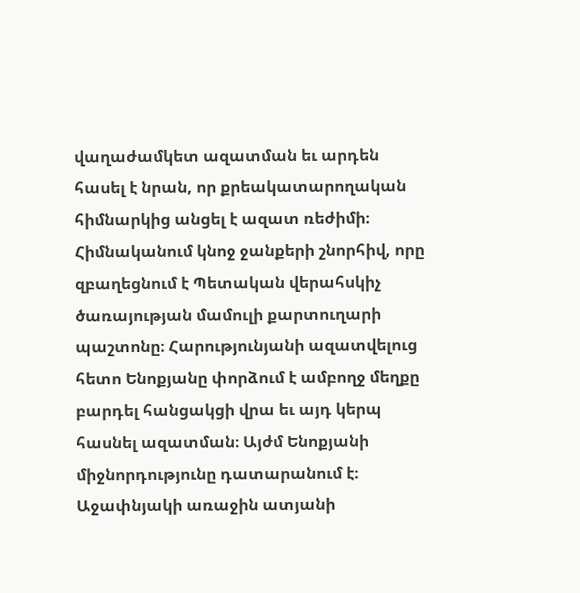վաղաժամկետ ազատման եւ արդեն հասել է նրան, որ քրեակատարողական հիմնարկից անցել է ազատ ռեժիմի։ Հիմնականում կնոջ ջանքերի շնորհիվ, որը զբաղեցնում է Պետական վերահսկիչ ծառայության մամուլի քարտուղարի պաշտոնը։ Հարությունյանի ազատվելուց հետո Ենոքյանը փորձում է ամբողջ մեղքը բարդել հանցակցի վրա եւ այդ կերպ հասնել ազատման։ Այժմ Ենոքյանի միջնորդությունը դատարանում է։ Աջափնյակի առաջին ատյանի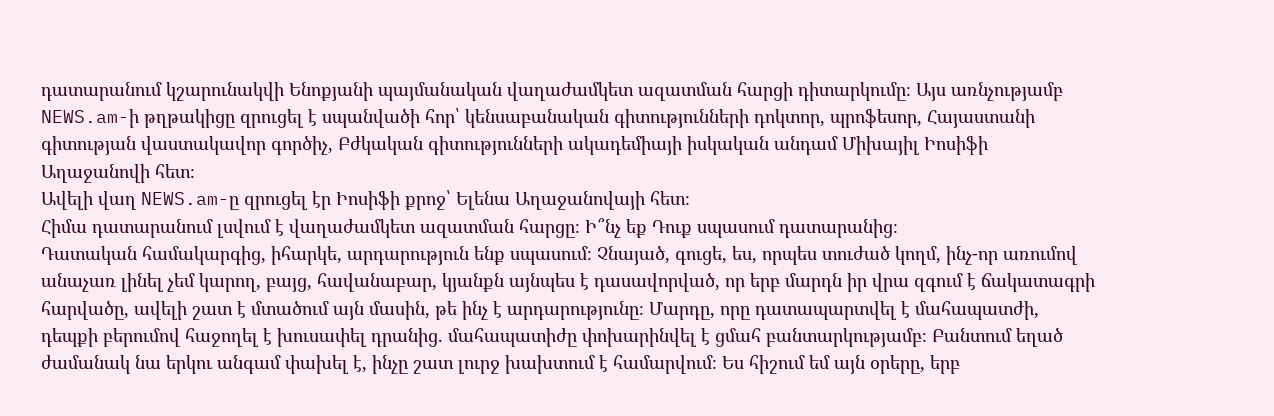դատարանում կշարունակվի Ենոքյանի պայմանական վաղաժամկետ ազատման հարցի դիտարկումը։ Այս առնչությամբ NEWS.am-ի թղթակիցը զրուցել է սպանվածի հոր՝ կենսաբանական գիտությունների դոկտոր, պրոֆեսոր, Հայաստանի գիտության վաստակավոր գործիչ, Բժկական գիտությունների ակադեմիայի իսկական անդամ Միխայիլ Իոսիֆի Աղաջանովի հետ։
Ավելի վաղ NEWS.am-ը զրուցել էր Իոսիֆի քրոջ՝ Ելենա Աղաջանովայի հետ։
Հիմա դատարանում լսվում է վաղաժամկետ ազատման հարցը։ Ի՞նչ եք Դուք սպասում դատարանից։
Դատական համակարգից, իհարկե, արդարություն ենք սպասում։ Չնայած, գուցե, ես, որպես տուժած կողմ, ինչ-որ առումով անաչառ լինել չեմ կարող, բայց, հավանաբար, կյանքն այնպես է դասավորված, որ երբ մարդն իր վրա զգում է ճակատագրի հարվածը, ավելի շատ է մտածում այն մասին, թե ինչ է արդարությունը։ Մարդը, որը դատապարտվել է մահապատժի, դեպքի բերումով հաջողել է խուսափել դրանից. մահապատիժը փոխարինվել է ցմահ բանտարկությամբ։ Բանտում եղած ժամանակ նա երկու անգամ փախել է, ինչը շատ լուրջ խախտում է համարվում։ Ես հիշում եմ այն օրերը, երբ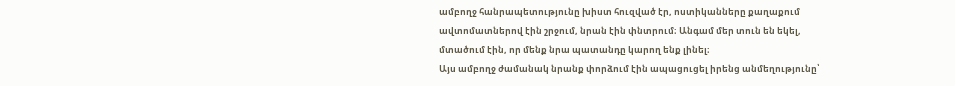ամբողջ հանրապետությունը խիստ հուզված էր, ոստիկանները քաղաքում ավտոմատներով էին շրջում, նրան էին փնտրում։ Անգամ մեր տուն են եկել, մտածում էին, որ մենք նրա պատանդը կարող ենք լինել։
Այս ամբողջ ժամանակ նրանք փորձում էին ապացուցել իրենց անմեղությունը՝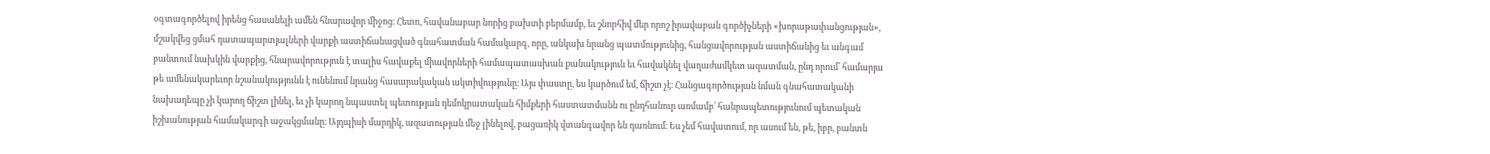օգտագործելով իրենց հասանելի ամեն հնարավոր միջոց։ Հետո, հավանաբար նորից բախտի բերմամբ, եւ շնորհիվ մեր որոշ իրավաբան գործիչների «խորաթափանցության», մշակվեց ցմահ դատապարտյալների վարքի աստիճանացված գնահատման համակարգ, որը, անկախ նրանց պատմությունից, հանցավորության աստիճանից եւ անգամ բանտում նախկին վարքից, հնարավորություն է տալիս հավաքել միավորների համապատասխան քանակություն եւ հավակնել վաղաժամկետ ազատման, ընդ որում՝ համարյա թե ամենակարեւոր նշանակությունն է ունենում նրանց հասարակական ակտիվությունը։ Այս փաստը, ես կարծում եմ, ճիշտ չէ։ Հանցագործության նման գնահատականի նախադեպը չի կարող ճիշտ լինել, եւ չի կարող նպաստել պետության դեմոկրատական հիմքերի հաստատմանն ու ընդհանուր առմամբ՝ հանրապետությունում պետական իշխանության համակարգի աջակցմանը։ Այդպիսի մարդիկ, ազատության մեջ լինելով, բացառիկ վտանգավոր են դառնում։ Ես չեմ հավատում, որ ասում են, թե, իբր, բանտն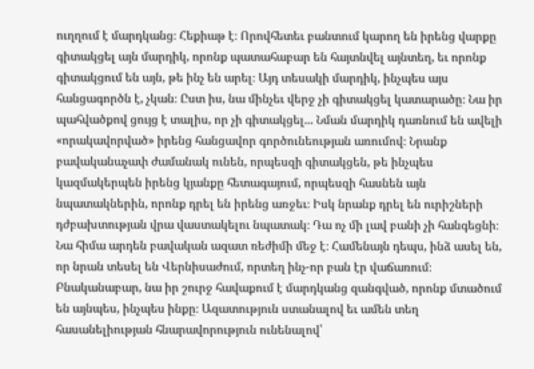ուղղում է մարդկանց։ Հեքիաթ է։ Որովհետեւ բանտում կարող են իրենց վարքը գիտակցել այն մարդիկ, որոնք պատահաբար են հայտնվել այնտեղ, եւ որոնք գիտակցում են այն, թե ինչ են արել։ Այդ տեսակի մարդիկ, ինչպես այս հանցագործն է, չկան։ Ըստ իս, նա մինչեւ վերջ չի գիտակցել կատարածը։ Նա իր պահվածքով ցույց է տալիս, որ չի գիտակցել... Նման մարդիկ դառնում են ավելի «որակավորված» իրենց հանցավոր գործունեության առումով։ Նրանք բավականաչափ ժամանակ ունեն, որպեսզի գիտակցեն, թե ինչպես կազմակերպեն իրենց կյանքը հետագայում, որպեսզի հասնեն այն նպատակներին, որոնք դրել են իրենց առջեւ։ Իսկ նրանք դրել են ուրիշների դժբախտության վրա վաստակելու նպատակ։ Դա ոչ մի լավ բանի չի հանգեցնի։ Նա հիմա արդեն բավական ազատ ռեժիմի մեջ է։ Համենայն դեպս, ինձ ասել են, որ նրան տեսել են Վերնիսաժում, որտեղ ինչ-որ բան էր վաճառում։ Բնականաբար, նա իր շուրջ հավաքում է մարդկանց զանգված, որոնք մտածում են այնպես, ինչպես ինքը։ Ազատություն ստանալով եւ ամեն տեղ հասանելիության հնարավորություն ունենալով՝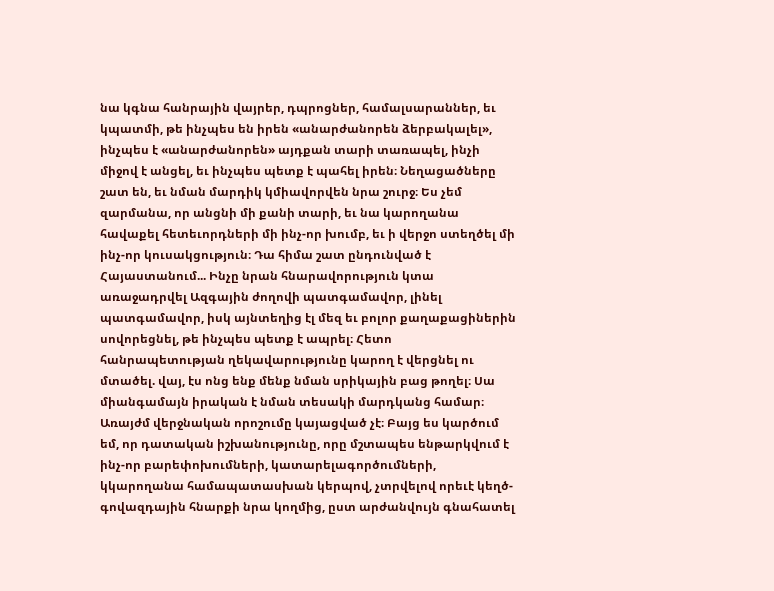նա կգնա հանրային վայրեր, դպրոցներ, համալսարաններ, եւ կպատմի, թե ինչպես են իրեն «անարժանորեն ձերբակալել», ինչպես է «անարժանորեն» այդքան տարի տառապել, ինչի միջով է անցել, եւ ինչպես պետք է պահել իրեն։ Նեղացածները շատ են, եւ նման մարդիկ կմիավորվեն նրա շուրջ։ Ես չեմ զարմանա, որ անցնի մի քանի տարի, եւ նա կարողանա հավաքել հետեւորդների մի ինչ-որ խումբ, եւ ի վերջո ստեղծել մի ինչ-որ կուսակցություն։ Դա հիմա շատ ընդունված է Հայաստանում... Ինչը նրան հնարավորություն կտա առաջադրվել Ազգային ժողովի պատգամավոր, լինել պատգամավոր, իսկ այնտեղից էլ մեզ եւ բոլոր քաղաքացիներին սովորեցնել, թե ինչպես պետք է ապրել։ Հետո հանրապետության ղեկավարությունը կարող է վերցնել ու մտածել. վայ, էս ոնց ենք մենք նման սրիկային բաց թողել։ Սա միանգամայն իրական է նման տեսակի մարդկանց համար։
Առայժմ վերջնական որոշումը կայացված չէ։ Բայց ես կարծում եմ, որ դատական իշխանությունը, որը մշտապես ենթարկվում է ինչ-որ բարեփոխումների, կատարելագործումների, կկարողանա համապատասխան կերպով, չտրվելով որեւէ կեղծ-գովազդային հնարքի նրա կողմից, ըստ արժանվույն գնահատել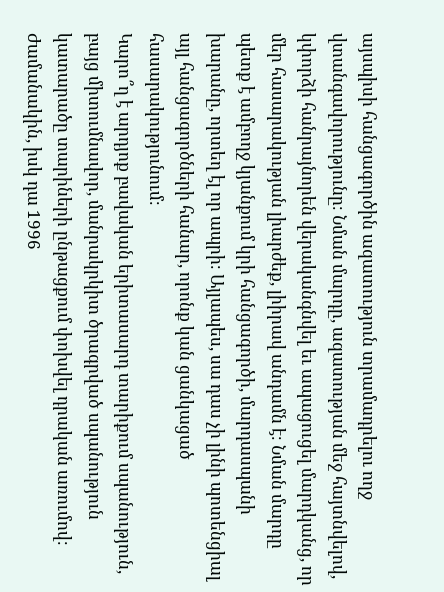այսպիսի հանցագործին ազատություն տրամադրելու ողջ վտանգավորությունը։ Նման մարդը, ազատության մեջ հայտնվելով, կփորձի հանրայնորեն վերականգնվել եւ ապացուցել մարդկանց, որ մեր հասարակության լիարժեք, լիիրավ անդամն է։ Նման մարդը պետք է ամբողջ կյանքում կրի հանցագործի, մարդասպանի խարանը, որտեղ էլ որ ապրի։ Այլապես, սա դաս չի լինի պոտենցիալ այլ հանցագործների հանար, որոնք կան ցանկացած հասարակությունում։
Կարո՞ղ է արդյոք բավական երիտասարդ տարիքում սպանություն, բայց միտումնավոր, մանրակրկիտ ծրագրված սպանություն կատարածը տարիների ընթացքում փոխվել դրական առումով։
Ժամանակին, իսկ դա 1996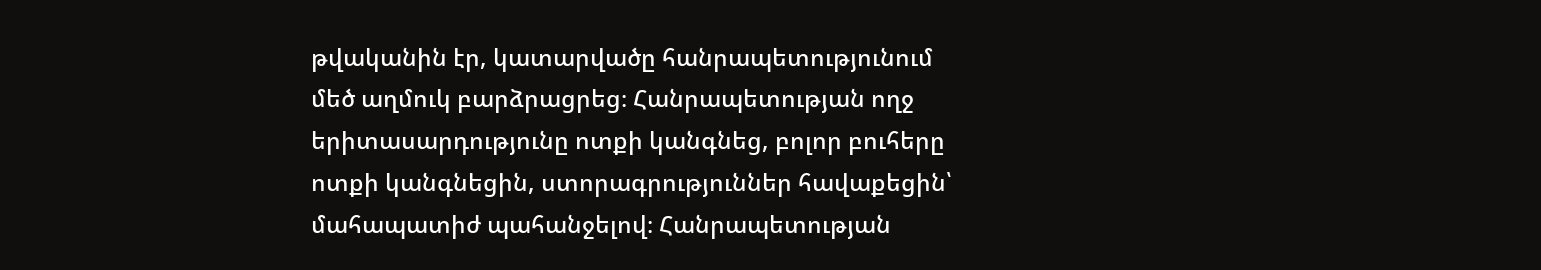թվականին էր, կատարվածը հանրապետությունում մեծ աղմուկ բարձրացրեց։ Հանրապետության ողջ երիտասարդությունը ոտքի կանգնեց, բոլոր բուհերը ոտքի կանգնեցին, ստորագրություններ հավաքեցին՝ մահապատիժ պահանջելով։ Հանրապետության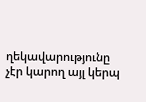ղեկավարությունը չէր կարող այլ կերպ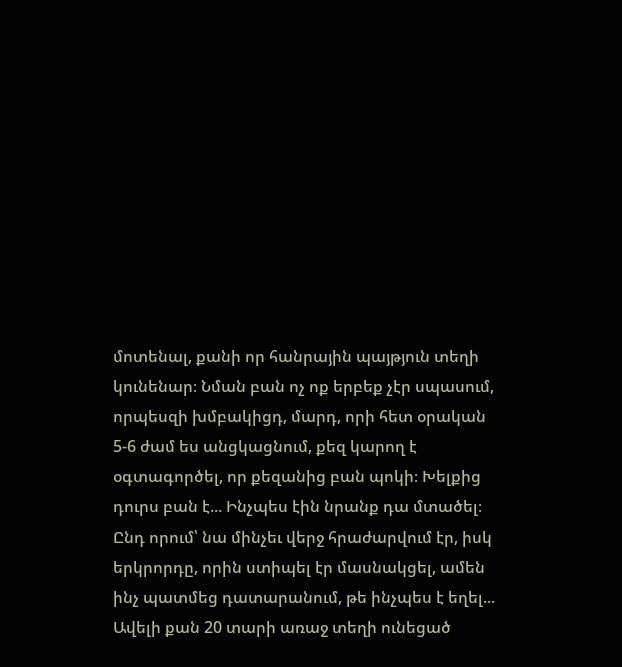մոտենալ, քանի որ հանրային պայթյուն տեղի կունենար։ Նման բան ոչ ոք երբեք չէր սպասում, որպեսզի խմբակիցդ, մարդ, որի հետ օրական 5-6 ժամ ես անցկացնում, քեզ կարող է օգտագործել, որ քեզանից բան պոկի։ Խելքից դուրս բան է... Ինչպես էին նրանք դա մտածել։ Ընդ որում՝ նա մինչեւ վերջ հրաժարվում էր, իսկ երկրորդը, որին ստիպել էր մասնակցել, ամեն ինչ պատմեց դատարանում, թե ինչպես է եղել...
Ավելի քան 20 տարի առաջ տեղի ունեցած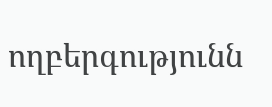ողբերգությունն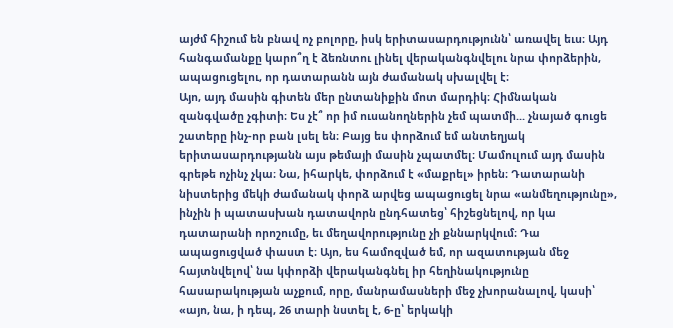այժմ հիշում են բնավ ոչ բոլորը, իսկ երիտասարդությունն՝ առավել եւս։ Այդ հանգամանքը կարո՞ղ է ձեռնտու լինել վերականգնվելու նրա փորձերին, ապացուցելու, որ դատարանն այն ժամանակ սխալվել է։
Այո, այդ մասին գիտեն մեր ընտանիքին մոտ մարդիկ։ Հիմնական զանգվածը չգիտի։ Ես չէ՞ որ իմ ուսանողներին չեմ պատմի... չնայած գուցե շատերը ինչ-որ բան լսել են։ Բայց ես փորձում եմ անտեղյակ երիտասարդությանն այս թեմայի մասին չպատմել։ Մամուլում այդ մասին գրեթե ոչինչ չկա։ Նա, իհարկե, փորձում է «մաքրել» իրեն։ Դատարանի նիստերից մեկի ժամանակ փորձ արվեց ապացուցել նրա «անմեղությունը», ինչին ի պատասխան դատավորն ընդհատեց՝ հիշեցնելով, որ կա դատարանի որոշումը, եւ մեղավորությունը չի քննարկվում։ Դա ապացուցված փաստ է։ Այո, ես համոզված եմ, որ ազատության մեջ հայտնվելով՝ նա կփորձի վերականգնել իր հեղինակությունը հասարակության աչքում, որը, մանրամասների մեջ չխորանալով, կասի՝ «այո, նա, ի դեպ, 26 տարի նստել է, 6-ը՝ երկակի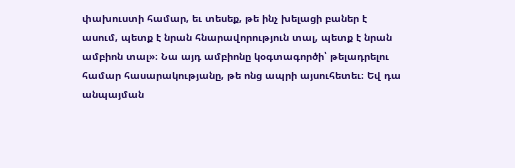փախուստի համար, եւ տեսեք, թե ինչ խելացի բաներ է ասում, պետք է նրան հնարավորություն տալ, պետք է նրան ամբիոն տալ»։ Նա այդ ամբիոնը կօգտագործի՝ թելադրելու համար հասարակությանը, թե ոնց ապրի այսուհետեւ։ Եվ դա անպայման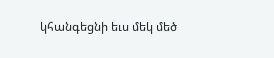կհանգեցնի եւս մեկ մեծ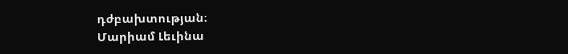դժբախտության։
Մարիամ Լեւինա